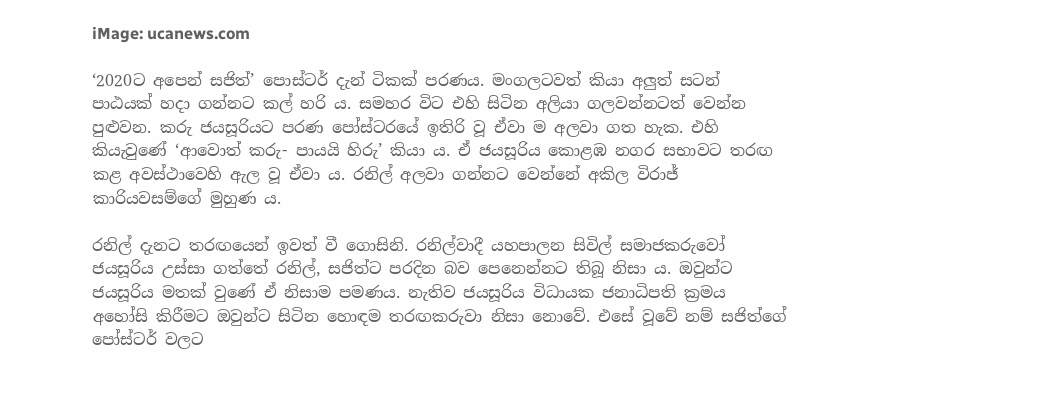iMage: ucanews.com

‘2020ට අපෙන් සජිත්’ පොස්ටර් දැන් ටිකක් පරණය. මංගලටවත් කියා අලුත් සටන් පාඨයක් හදා ගන්නට කල් හරි ය. සමහර විට එහි සිටින අලියා ගලවන්නටත් වෙන්න පුළුවන. කරු ජයසූරියට පරණ පෝස්ටරයේ ඉතිරි වූ ඒවා ම අලවා ගත හැක. එහි කියැවුණේ ‘ආවොත් කරු- පායයි හිරු’ කියා ය. ඒ ජයසූරිය කොළඹ නගර සභාවට තරඟ කළ අවස්ථාවෙහි ඇල වූ ඒවා ය. රනිල් අලවා ගන්නට වෙන්නේ අකිල විරාජ් කාරියවසම්ගේ මුහුණ ය.

රනිල් දැනට තරඟයෙන් ඉවත් වී ගොසිනි. රනිල්වාදී යහපාලන සිවිල් සමාජකරුවෝ ජයසූරිය උස්සා ගත්තේ රනිල්, සජිත්ට පරදින බව පෙනෙන්නට තිබූ නිසා ය. ඔවුන්ට ජයසූරිය මතක් වුණේ ඒ නිසාම පමණය. නැතිව ජයසූරිය විධායක ජනාධිපති ක්‍රමය අහෝසි කිරීමට ඔවුන්ට සිටින හොඳම තරඟකරුවා නිසා නොවේ. එසේ වූවේ නම් සජිත්ගේ පෝස්ටර් වලට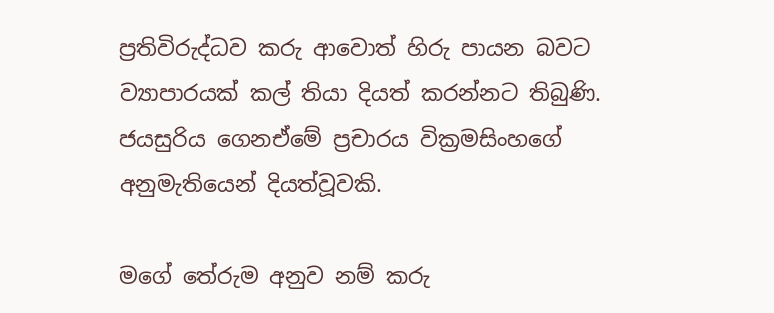ප්‍රතිවිරුද්ධව කරු ආවොත් හිරු පායන බවට ව්‍යාපාරයක් කල් තියා දියත් කරන්නට තිබුණි. ජයසුරිය ගෙනඒමේ ප්‍රචාරය වික්‍රමසිංහගේ අනුමැතියෙන් දියත්වූවකි.

මගේ තේරුම අනුව නම් කරු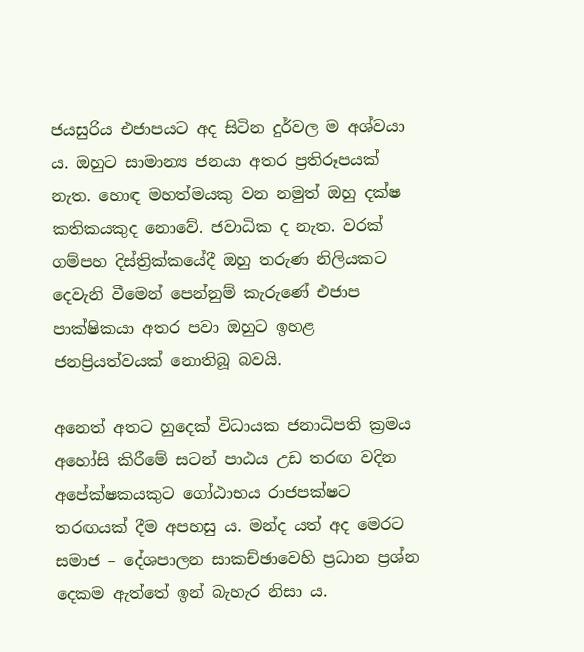ජයසුරිය එජාපයට අද සිටින දුර්වල ම අශ්වයා ය. ඔහුට සාමාන්‍ය ජනයා අතර ප්‍රතිරූපයක් නැත. හොඳ මහත්මයකු වන නමුත් ඔහු දක්ෂ කතිකයකුද නොවේ. ජවාධික ද නැත. වරක් ගම්පහ දිස්ත්‍රික්කයේදී ඔහු තරුණ නිලියකට දෙවැනි වීමෙන් පෙන්නුම් කැරුණේ එජාප පාක්ෂිකයා අතර පවා ඔහුට ඉහළ ජනප්‍රියත්වයක් නොතිබූ බවයි.

අනෙත් අතට හුදෙක් විධායක ජනාධිපති ක්‍රමය අහෝසි කිරීමේ සටන් පාඨය උඩ තරඟ වදින අපේක්ෂකයකුට ගෝඨාභය රාජපක්ෂට තරඟයක් දීම අපහසු ය. මන්ද යත් අද මෙරට සමාජ – දේශපාලන සාකච්ඡාවෙහි ප්‍රධාන ප්‍රශ්න දෙකම ඇත්තේ ඉන් බැහැර නිසා ය.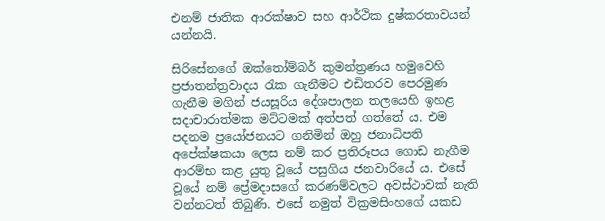එනම් ජාතික ආරක්ෂාව සහ ආර්ථික දුෂ්කරතාවයන් යන්නයි.

සිරිසේනගේ ඔක්තෝම්බර් කුමන්ත්‍රණය හමුවෙහි ප්‍රජාතන්ත්‍රවාදය රැක ගැනීමට එඩිතරව පෙරමුණ ගැනීම මගින් ජයසූරිය දේශපාලන තලයෙහි ඉහළ සදාචාරාත්මක මට්ටමක් අත්පත් ගත්තේ ය. එම පදනම ප්‍රයෝජනයට ගනිමින් ඔහු ජනාධිපති අපේක්ෂකයා ලෙස නම් කර ප්‍රතිරූපය ගොඩ නැගීම ආරම්භ කළ යුතු වූයේ පසුගිය ජනවාරියේ ය. එසේ වූයේ නම් ප්‍රේමදාසගේ කරණම්වලට අවස්ථාවක් නැති වන්නටත් තිබුණි. එසේ නමුත් වික්‍රමසිංහගේ යකඩ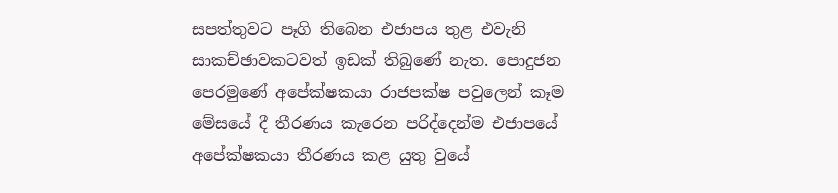සපත්තුවට පෑගි තිබෙන එජාපය තුළ එවැනි සාකච්ඡාවකටවත් ඉඩක් තිබුණේ නැත. පොදුජන පෙරමුණේ අපේක්ෂකයා රාජපක්ෂ පවුලෙන් කෑම මේසයේ දී තීරණය කැරෙන පරිද්දෙන්ම එජාපයේ අපේක්ෂකයා තීරණය කළ යුතු වුයේ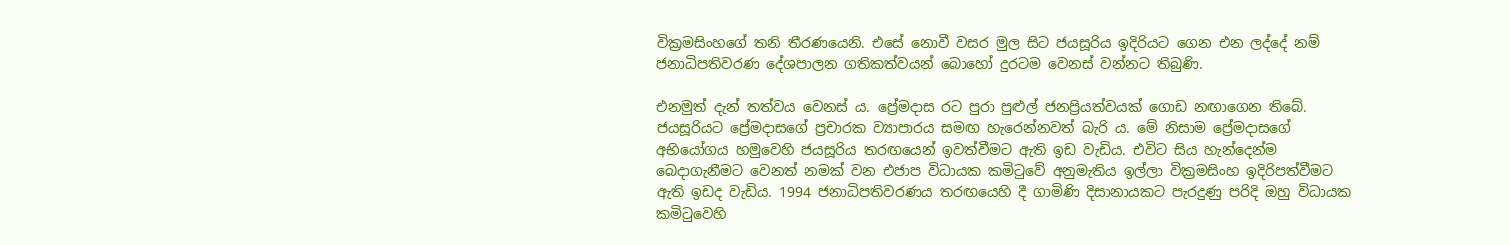වික්‍රමසිංහගේ තනි තීරණයෙනි. එසේ නොවී වසර මුල සිට ජයසූරිය ඉදිරියට ගෙන එන ලද්දේ නම් ජනාධිපතිවරණ දේශපාලන ගතිකත්වයන් බොහෝ දුරටම වෙනස් වන්නට තිබුණි.

එනමුත් දැන් තත්වය වෙනස් ය. ප්‍රේමදාස රට පුරා පුළුල් ජනප්‍රියත්වයක් ගොඩ නඟාගෙන තිබේ. ජයසූරියට ප්‍රේමදාසගේ ප්‍රචාරක ව්‍යාපාරය සමඟ හැරෙන්නවත් බැරි ය. මේ නිසාම ප්‍රේමදාසගේ අභියෝගය හමුවෙහි ජයසූරිය තරඟයෙන් ඉවත්වීමට ඇති ඉඩ වැඩිය. එවිට සිය හැන්දෙන්ම බෙදාගැනීමට වෙනත් නමක් වන එජාප විධායක කමිටුවේ අනුමැතිය ඉල්ලා වික්‍රමසිංහ ඉදිරිපත්වීමට ඇති ඉඩද වැඩිය. 1994 ජනාධිපතිවරණය තරඟයෙහි දී ගාමිණි දිසානායකට පැරදුණු පරිදි ඔහු විධායක කමිටුවෙහි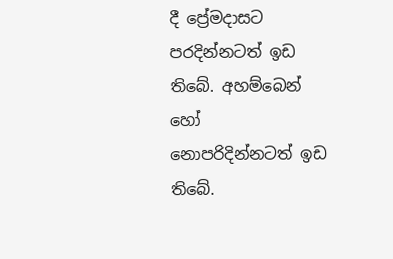දී ප්‍රේමදාසට පරදින්නටත් ඉඩ තිබේ. අහම්බෙන් හෝ නොපරිදින්නටත් ඉඩ තිබේ.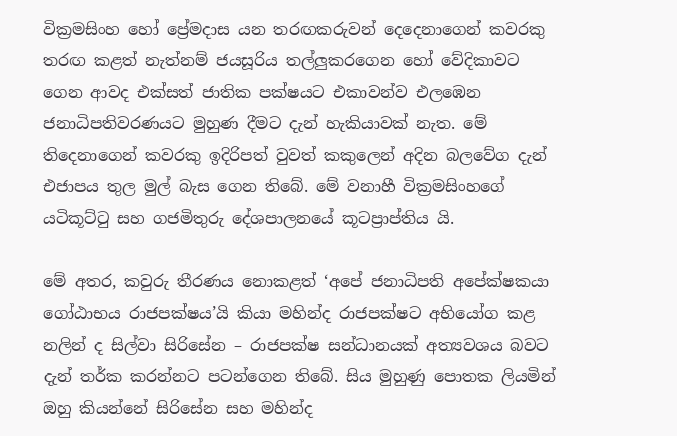වික්‍රමසිංහ හෝ ප්‍රේමදාස යන තරඟකරුවන් දෙදෙනාගෙන් කවරකු තරඟ කළත් නැත්නම් ජයසූරිය තල්ලුකරගෙන හෝ වේදිකාවට ගෙන ආවද එක්සත් ජාතික පක්ෂයට එකාවන්ව එලඹෙන ජනාධිපතිවරණයට මුහුණ දීමට දැන් හැකියාවක් නැත. මේ තිදෙනාගෙන් කවරකු ඉදිරිපත් වුවත් කකුලෙන් අදින බලවේග දැන් එජාපය තුල මුල් බැස ගෙන තිබේ. මේ වනාහී වික්‍රමසිංහගේ යටිකූට්ටු සහ ගජමිතුරු දේශපාලනයේ කූටප්‍රාප්තිය යි.

මේ අතර, කවුරු තීරණය නොකළත් ‘අපේ ජනාධිපති අපේක්ෂකයා ගෝඨාභය රාජපක්ෂය’යි කියා මහින්ද රාජපක්ෂට අභියෝග කළ නලින් ද සිල්වා සිරිසේන – රාජපක්ෂ සන්ධානයක් අත්‍යවශය බවට දැන් තර්ක කරන්නට පටන්ගෙන තිබේ. සිය මුහුණු පොතක ලියමින් ඔහු කියන්නේ සිරිසේන සහ මහින්ද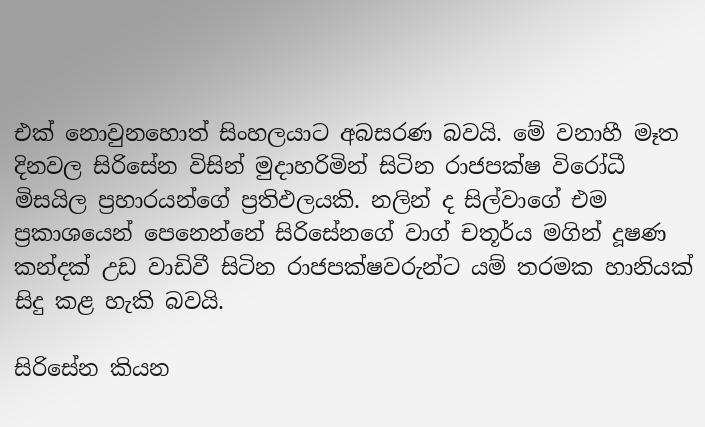එක් නොවුනහොත් සිංහලයාට අබසරණ බවයි. මේ වනාහී මෑත දිනවල සිරිසේන විසින් මුදාහරිමින් සිටින රාජපක්ෂ විරෝධී මිසයිල ප්‍රහාරයන්ගේ ප්‍රතිඵලයකි. නලින් ද සිල්වාගේ එම ප්‍රකාශයෙන් පෙනෙන්නේ සිරිසේනගේ වාග් චතූර්ය මගින් දූෂණ කන්දක් උඩ වාඩිවී සිටින රාජපක්ෂවරුන්ට යම් තරමක හානියක් සිදු කළ හැකි බවයි.

සිරිසේන කියන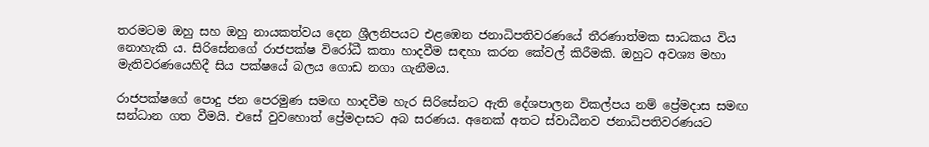තරමටම ඔහු සහ ඔහු නායකත්වය දෙන ශ්‍රීලනිපයට එළඹෙන ජනාධිපතිවරණයේ තීරණාත්මක සාධකය විය නොහැකි ය. සිරිසේනගේ රාජපක්ෂ විරෝධී කතා හාදවීම සඳහා කරන කේවල් කිරීමකි. ඔහුට අවශ්‍ය මහා මැතිවරණයෙහිදී සිය පක්ෂයේ බලය ගොඩ නගා ගැනීමය.

රාජපක්ෂගේ පොදු ජන පෙරමුණ සමඟ හාදවීම හැර සිරිසේනට ඇති දේශපාලන විකල්පය නම් ප්‍රේමදාස සමඟ සන්ධාන ගත වීමයි. එසේ වුවහොත් ප්‍රේමදාසට අබ සරණය. අනෙක් අතට ස්වාධීනව ජනාධිපතිවරණයට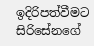ඉදිරිපත්වීමට සිරිසේනගේ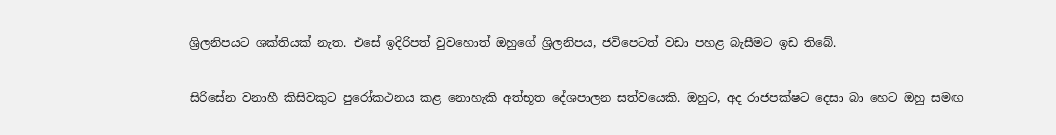ශ්‍රිලනිපයට ශක්තියක් නැත. එසේ ඉදිරිපත් වුවහොත් ඔහුගේ ශ්‍රිලනිපය, ජවිපෙටත් වඩා පහළ බැසීමට ඉඩ තිබේ.

සිරිසේන වනාහී කිසිවකුට පුරෝකථනය කළ නොහැකි අත්භූත දේශපාලන සත්වයෙකි. ඔහුට, අද රාජපක්ෂට දෙසා බා හෙට ඔහු සමඟ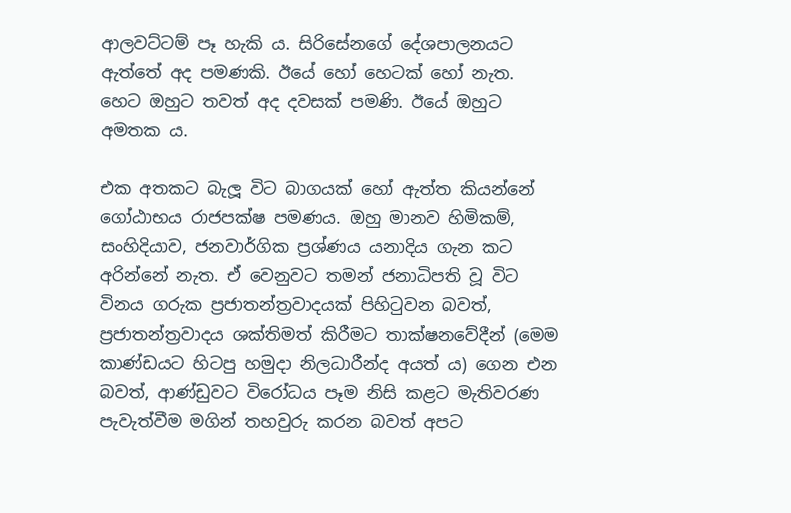ආලවට්ටම් පෑ හැකි ය. සිරිසේනගේ දේශපාලනයට ඇත්තේ අද පමණකි. ඊයේ හෝ හෙටක් හෝ නැත. හෙට ඔහුට තවත් අද දවසක් පමණි. ඊයේ ඔහුට අමතක ය.

එක අතකට බැලූ විට බාගයක් හෝ ඇත්ත කියන්නේ ගෝඨාභය රාජපක්ෂ පමණය. ඔහු මානව හිමිකම්, සංහිදියාව, ජනවාර්ගික ප්‍රශ්ණය යනාදිය ගැන කට අරින්නේ නැත. ඒ වෙනුවට තමන් ජනාධිපති වූ විට විනය ගරුක ප්‍රජාතන්ත්‍රවාදයක් පිහිටුවන බවත්, ප්‍රජාතන්ත්‍රවාදය ශක්තිමත් කිරීමට තාක්ෂනවේදීන් (මෙම කාණ්ඩයට හිටපු හමුදා නිලධාරීන්ද අයත් ය) ගෙන එන බවත්, ආණ්ඩුවට විරෝධය පෑම නිසි කළට මැතිවරණ පැවැත්වීම මගින් තහවුරු කරන බවත් අපට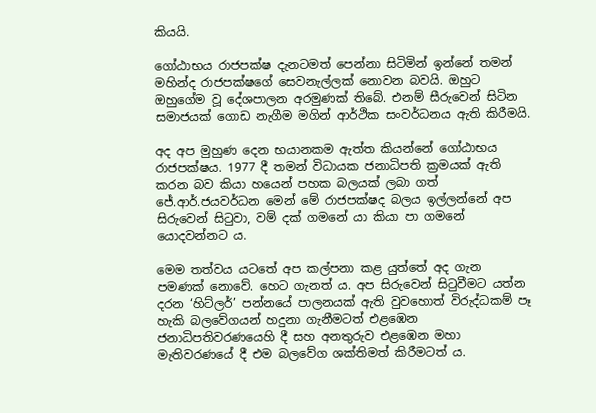කියයි.

ගෝඨාභය රාජපක්ෂ දැනටමත් පෙන්නා සිටිමින් ඉන්නේ තමන් මහින්ද රාජපක්ෂගේ සෙවනැල්ලක් නොවන බවයි. ඔහුට ඔහුගේම වූ දේශපාලන අරමුණක් තිබේ. එනම් සීරුවෙන් සිටින සමාජයක් ගොඩ නැගීම මගින් ආර්ථික සංවර්ධනය ඇති කිරීමයි.

අද අප මුහුණ දෙන භයානකම ඇත්ත කියන්නේ ගෝඨාභය රාජපක්ෂය. 1977 දී තමන් විධායක ජනාධිපති ක්‍රමයක් ඇති කරන බව කියා හයෙන් පහක බලයක් ලබා ගත් ජේ.ආර්.ජයවර්ධන මෙන් මේ රාජපක්ෂද බලය ඉල්ලන්නේ අප සිරුවෙන් සිටුවා, වම් දක් ගමනේ යා කියා පා ගමනේ යොදවන්නට ය.

මෙම තත්වය යටතේ අප කල්පනා කළ යුත්තේ අද ගැන පමණක් නොවේ. හෙට ගැනත් ය. අප සිරුවෙන් සිටුවීමට යත්න දරන ‘හිට්ලර්’ පන්නයේ පාලනයක් ඇති වුවහොත් විරුද්ධකම් පෑ හැකි බලවේගයන් හදුනා ගැනීමටත් එළඹෙන ජනාධිපතිවරණයෙහි දී සහ අනතුරුව එළඹෙන මහා මැතිවරණයේ දී එම බලවේග ශක්තිමත් කිරීමටත් ය.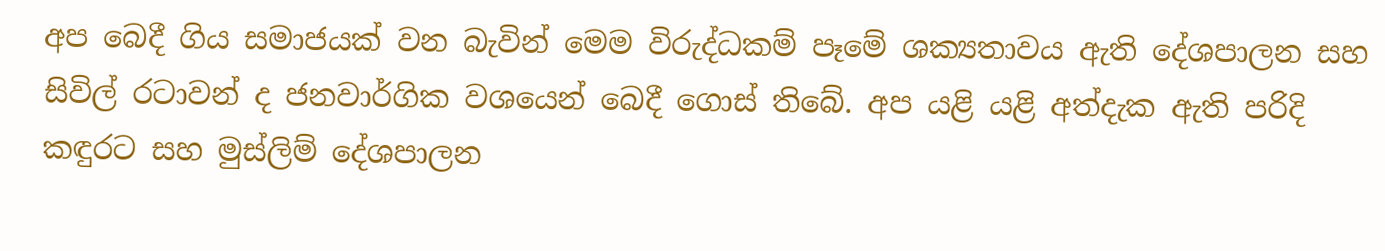අප බෙදී ගිය සමාජයක් වන බැවින් මෙම විරුද්ධකම් පෑමේ ශක්‍යතාවය ඇති දේශපාලන සහ සිවිල් රටාවන් ද ජනවාර්ගික වශයෙන් බෙදී ගොස් තිබේ. අප යළි යළි අත්දැක ඇති පරිදි කඳුරට සහ මුස්ලිම් දේශපාලන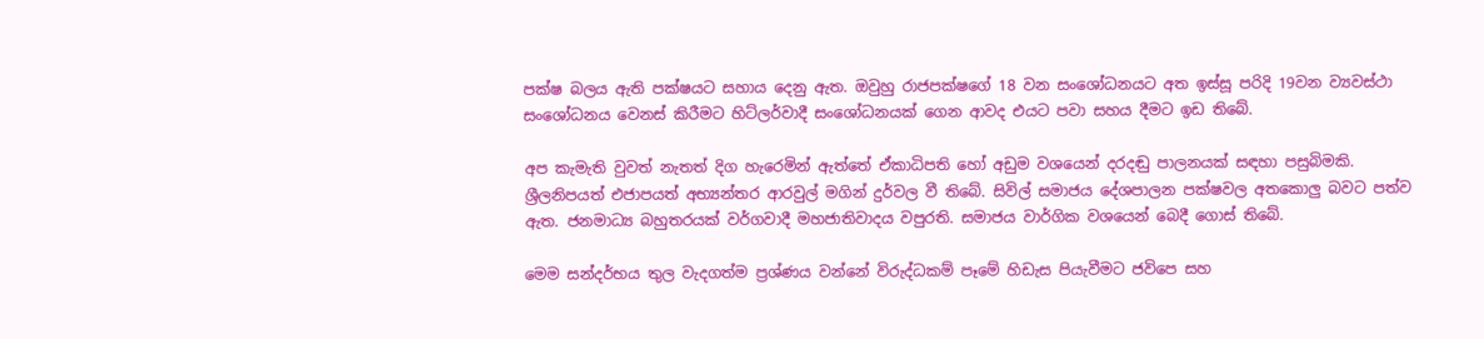පක්ෂ බලය ඇති පක්ෂයට සහාය දෙනු ඇත. ඔවුහු රාජපක්ෂගේ 18 වන සංශෝධනයට අත ඉස්සූ පරිදි 19වන ව්‍යවස්ථා සංශෝධනය වෙනස් කිරීමට හිට්ලර්වාදී සංශෝධනයක් ගෙන ආවද එයට පවා සහය දීමට ඉඩ තිබේ.

අප කැමැති වුවත් නැතත් දිග හැරෙමින් ඇත්තේ ඒකාධිපති හෝ අඩුම වශයෙන් දරදඬු පාලනයක් සඳහා පසුබිමකි. ශ්‍රීලනිපයත් එජාපයත් අභ්‍යන්තර ආරවුල් මගින් දුර්වල වී තිබේ. සිවිල් සමාජය දේශපාලන පක්ෂවල අතකොලු බවට පත්ව ඇත. ජනමාධ්‍ය බහුතරයක් වර්ගවාදී මහජාතිවාදය වපුරති. සමාජය වාර්ගික වශයෙන් බෙදී ගොස් තිබේ.

මෙම සන්දර්භය තුල වැදගත්ම ප්‍රශ්ණය වන්නේ විරුද්ධකම් පෑමේ හිඩැස පියැවීමට ජවිපෙ සහ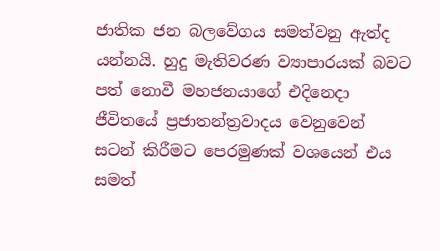ජාතික ජන බලවේගය සමත්වනු ඇත්ද යන්නයි. හුදු මැතිවරණ ව්‍යාපාරයක් බවට පත් නොවී මහජනයාගේ එදිනෙදා ජීවිතයේ ප්‍රජාතන්ත්‍රවාදය වෙනුවෙන් සටන් කිරීමට පෙරමුණක් වශයෙන් එය සමත්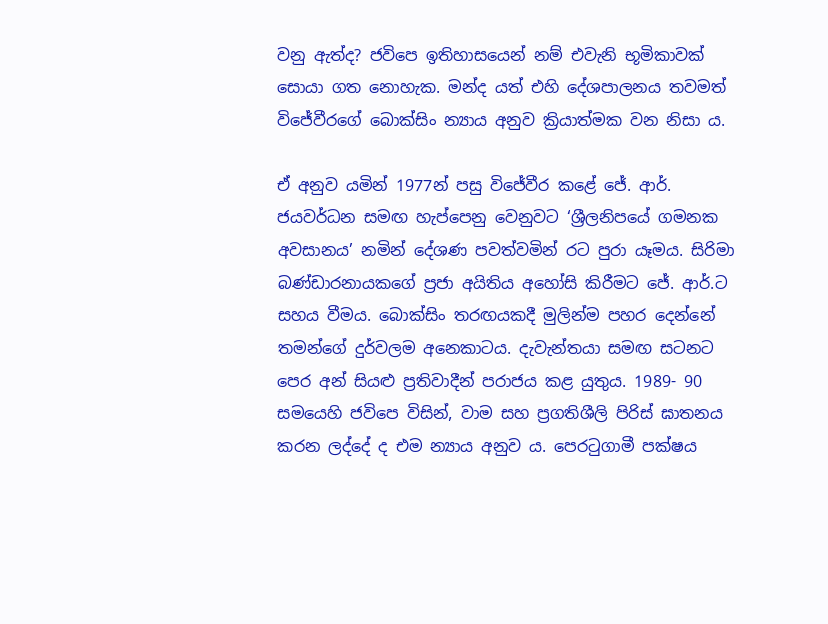වනු ඇත්ද? ජවිපෙ ඉතිහාසයෙන් නම් එවැනි භූමිකාවක් සොයා ගත නොහැක. මන්ද යත් එහි දේශපාලනය තවමත් විජේවීරගේ බොක්සිං න්‍යාය අනුව ක්‍රියාත්මක වන නිසා ය.

ඒ අනුව යමින් 1977න් පසු විජේවීර කළේ ජේ. ආර්. ජයවර්ධන සමඟ හැප්පෙනු වෙනුවට ‘ශ්‍රීලනිපයේ ගමනක අවසානය’ නමින් දේශණ පවත්වමින් රට පුරා යෑමය. සිරිමා බණ්ඩාරනායකගේ ප්‍රජා අයිතිය අහෝසි කිරීමට ජේ. ආර්.ට සහය වීමය. බොක්සිං තරඟයකදී මුලින්ම පහර දෙන්නේ තමන්ගේ දුර්වලම අනෙකාටය. දැවැන්තයා සමඟ සටනට පෙර අන් සියළු ප්‍රතිවාදීන් පරාජය කළ යුතුය. 1989- 90 සමයෙහි ජවිපෙ විසින්, වාම සහ ප්‍රගතිශීලි පිරිස් ඝාතනය කරන ලද්දේ ද එම න්‍යාය අනුව ය. පෙරටුගාමී පක්ෂය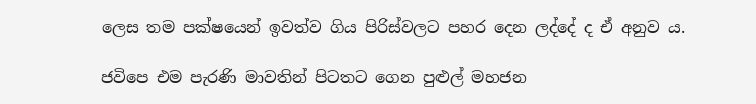ලෙස තම පක්ෂයෙන් ඉවත්ව ගිය පිරිස්වලට පහර දෙන ලද්දේ ද ඒ අනුව ය.

ජවිපෙ එම පැරණි මාවතින් පිටතට ගෙන පුළුල් මහජන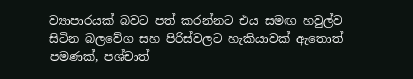ව්‍යාපාරයක් බවට පත් කරන්නට එය සමඟ හවුල්ව සිටින බලවේග සහ පිරිස්වලට හැකියාවක් ඇතොත් පමණක්, පශ්චාත්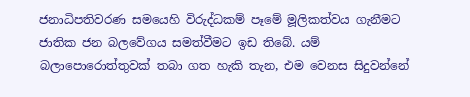ජනාධිපතිවරණ සමයෙහි විරුද්ධකම් පෑමේ මූලිකත්වය ගැනීමට ජාතික ජන බලවේගය සමත්වීමට ඉඩ තිබේ. යම් බලාපොරොත්තුවක් තබා ගත හැකි තැන, එම වෙනස සිදුවන්නේ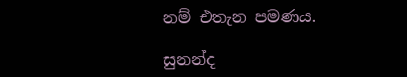නම් එතැන පමණය.

සුනන්ද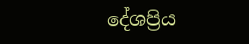දේශප්‍රිය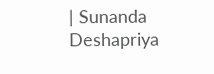| Sunanda Deshapriya